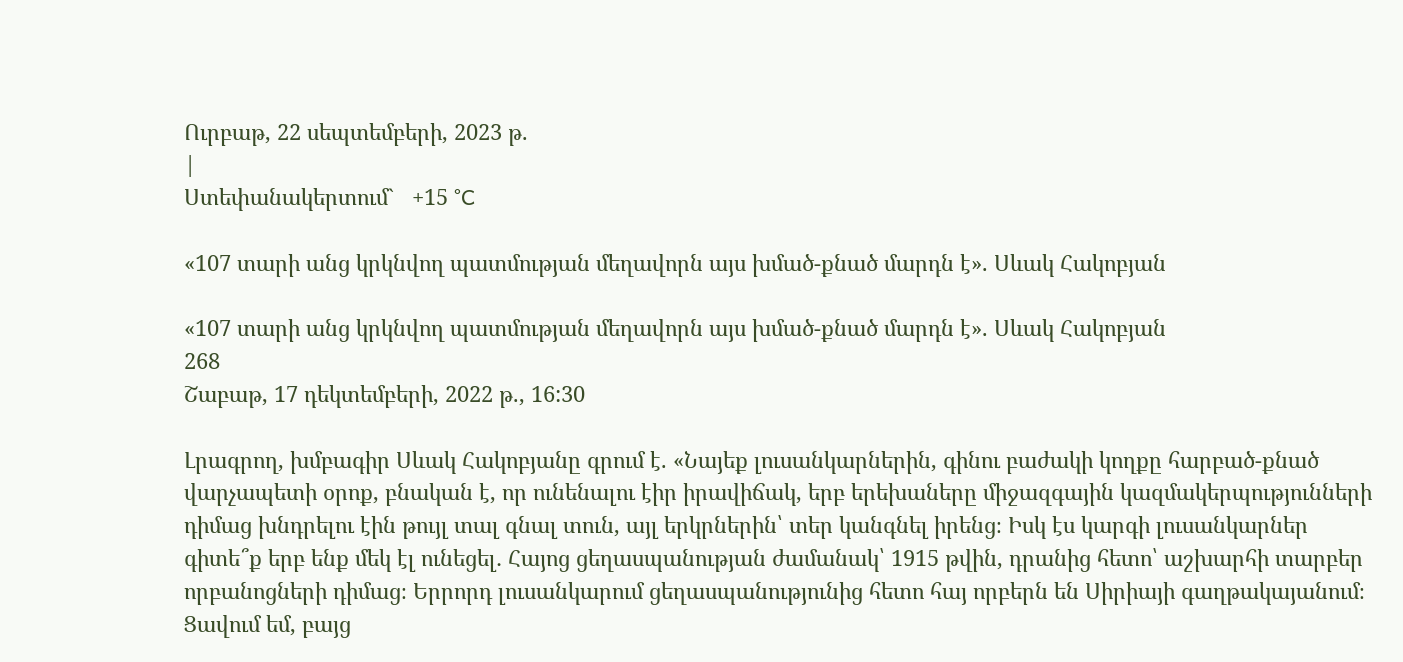Ուրբաթ, 22 սեպտեմբերի, 2023 թ.
|
Ստեփանակերտում`   +15 °C

«107 տարի անց կրկնվող պատմության մեղավորն այս խմած-քնած մարդն է». Սևակ Հակոբյան

«107 տարի անց կրկնվող պատմության մեղավորն այս խմած-քնած մարդն է». Սևակ Հակոբյան
268
Շաբաթ, 17 դեկտեմբերի, 2022 թ., 16:30

Լրագրող, խմբագիր Սևակ Հակոբյանը գրում է. «Նայեք լուսանկարներին, գինու բաժակի կողքը հարբած-քնած վարչապետի օրոք, բնական է, որ ունենալու էիր իրավիճակ, երբ երեխաները միջազգային կազմակերպությունների դիմաց խնդրելու էին թույլ տալ գնալ տուն, այլ երկրներին՝ տեր կանգնել իրենց։ Իսկ էս կարգի լուսանկարներ գիտե՞ք երբ ենք մեկ էլ ունեցել․ Հայոց ցեղասպանության ժամանակ՝ 1915 թվին, դրանից հետո՝ աշխարհի տարբեր որբանոցների դիմաց։ Երրորդ լուսանկարում ցեղասպանությունից հետո հայ որբերն են Սիրիայի գաղթակայանում։ Ցավում եմ, բայց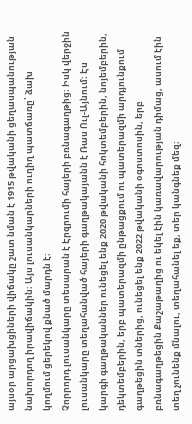այսօր արցախցիների վիճակը շատ նման է 1915 թվականի ցեղասպանության նախորդող իրավիճակին։ Այս լուսանկարների ուղիղ պատճառը՝ ձախ կողմում ցերեկով քնած մարդն է։
Չորրորդ լուսանկարը տեսարան է Էրզրումի հայերի բռնագաղթից։ Իսկ վերջին լուսանկարը տեղահանված հայերի գաղթակայանն է Ռաս Ուլ-Այնում։ Էս կարգի գաղթականներ ունեցել ենք 2020 թվականի հոկտեմբերին, նոյեմբերին, դեկտեմբերին, երբ պատերազմի ընթացքում ու պատերազմի արդյունքում գաղթեցին տներից, ունեցել ենք 2022 թվականի օգոստոսին, երբ բռնագաղթեցին Քաշաթաղից ու եկել էին կառավարության դիմաց, ասում էին տեղ չունենք մնալու, տեղահանել եք, տեր կանգնեք մեզ։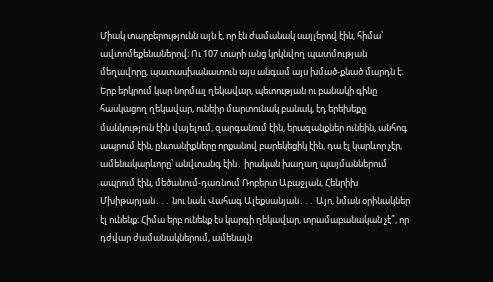Միակ տարբերությունն այն է, որ էն ժամանակ սայլերով էին, հիմա՝ ավտոմեքենաներով։ Ու 107 տարի անց կրկնվող պատմության մեղավորը, պատասխանատուն այս անգամ այս խմած-քնած մարդն է։
Երբ երկրում կար նորմալ ղեկավար, պետության ու բանակի գինը հասկացող ղեկավար, ունեիր մարտունակ բանակ, էդ երեխեքը մանկություն էին վայելում, զարգանում էին, երազանքներ ունեին, անհոգ ապրում էին, ընտանիքները որքանով բարեկեցիկ էին, դա էլ կարևոր չէր, ամենակարևորը՝ անվտանգ էին․ իրական խաղաղ պայմաններում ապրում էին, մեծանում-դառնում Ռոբերտ Աբաջյան, Հենրիխ Մխիթարյան․․․ նու նաև Վահագ Ալեքսանյան․․․ Այո, նման օրինակներ էլ ունենք։ Հիմա երբ ունենք էս կարգի ղեկավար, տրամաբանական չէ՞, որ դժվար ժամանակներում, ամենայն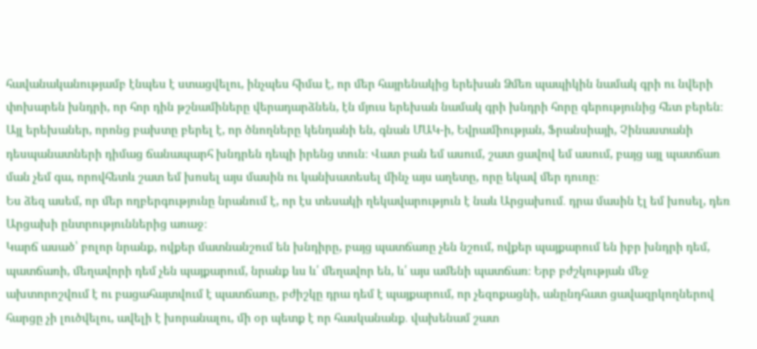հավանականությամբ էնպես է ստացվելու, ինչպես հիմա է, որ մեր հայրենակից երեխան Ձմեռ պապիկին նամակ գրի ու նվերի փոխարեն խնդրի, որ հոր դին թշնամիները վերադարձնեն, էն մյուս երեխան նամակ գրի խնդրի հորը գերությունից հետ բերեն։ Այլ երեխաներ, որոնց բախտը բերել է, որ ծնողները կենդանի են, գնան ՄԱԿ-ի, Եվրամիության, Ֆրանսիայի, Չինաստանի դեսպանատների դիմաց ճանապարհ խնդրեն դեպի իրենց տուն։ Վատ բան եմ ասում, շատ ցավով եմ ասում, բայց այլ պատճառ ման չեմ գա, որովհետև շատ եմ խոսել այս մասին ու կանխատեսել մինչ այս աղետը, որը եկավ մեր դուռը։
Ես ձեզ ասեմ, որ մեր ողբերգությունը նրանում է, որ էս տեսակի ղեկավարություն է նաև Արցախում․ դրա մասին էլ եմ խոսել, դեռ Արցախի ընտրություններից առաջ։
Կարճ ասած՝ բոլոր նրանք, ովքեր մատնանշում են խնդիրը, բայց պատճառը չեն նշում, ովքեր պայքարում են իբր խնդրի դեմ, պատճառի, մեղավորի դեմ չեն պայքարում, նրանք ևս և՛ մեղավոր են, և՛ այս ամենի պատճառ։ Երբ բժշկության մեջ ախտորոշվում է ու բացահայտվում է պատճառը, բժիշկը դրա դեմ է պայքարում, որ չեզոքացնի, անընդհատ ցավազրկողներով հարցը չի լուծվելու, ավելի է խորանալու, մի օր պետք է որ հասկանանք․ վախենամ շատ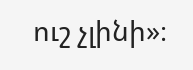ուշ չլինի»։